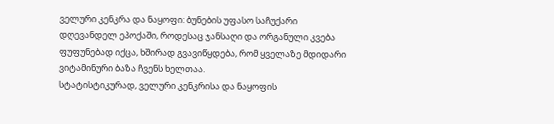ველური კენკრა და ნაყოფი: ბუნების უფასო საჩუქარი
დღევანდელ ეპოქაში, როდესაც ჯანსაღი და ორგანული კვება ფუფუნებად იქცა, ხშირად გვავიწყდება, რომ ყველაზე მდიდარი ვიტამინური ბაზა ჩვენს ხელთაა.
სტატისტიკურად, ველური კენკრისა და ნაყოფის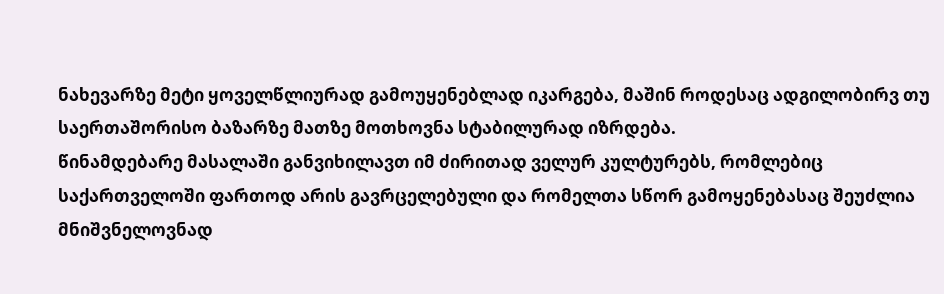ნახევარზე მეტი ყოველწლიურად გამოუყენებლად იკარგება, მაშინ როდესაც ადგილობირვ თუ საერთაშორისო ბაზარზე მათზე მოთხოვნა სტაბილურად იზრდება.
წინამდებარე მასალაში განვიხილავთ იმ ძირითად ველურ კულტურებს, რომლებიც საქართველოში ფართოდ არის გავრცელებული და რომელთა სწორ გამოყენებასაც შეუძლია მნიშვნელოვნად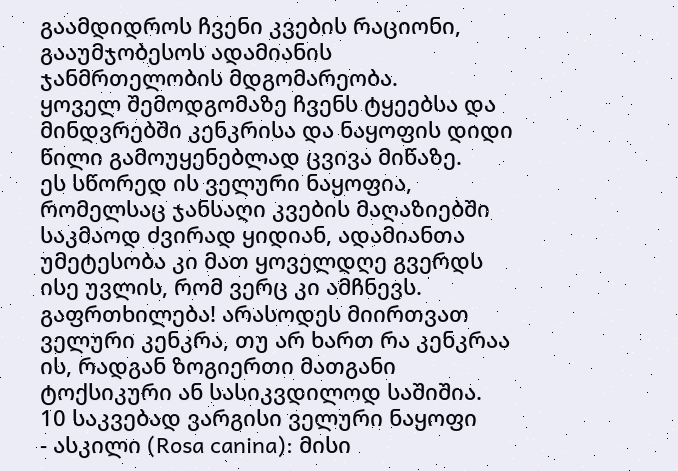გაამდიდროს ჩვენი კვების რაციონი, გააუმჯობესოს ადამიანის ჯანმრთელობის მდგომარეობა.
ყოველ შემოდგომაზე ჩვენს ტყეებსა და მინდვრებში კენკრისა და ნაყოფის დიდი წილი გამოუყენებლად ცვივა მიწაზე.
ეს სწორედ ის ველური ნაყოფია, რომელსაც ჯანსაღი კვების მაღაზიებში საკმაოდ ძვირად ყიდიან, ადამიანთა უმეტესობა კი მათ ყოველდღე გვერდს ისე უვლის, რომ ვერც კი ამჩნევს.
გაფრთხილება! არასოდეს მიირთვათ ველური კენკრა, თუ არ ხართ რა კენკრაა ის, რადგან ზოგიერთი მათგანი ტოქსიკური ან სასიკვდილოდ საშიშია.
10 საკვებად ვარგისი ველური ნაყოფი
- ასკილი (Rosa canina): მისი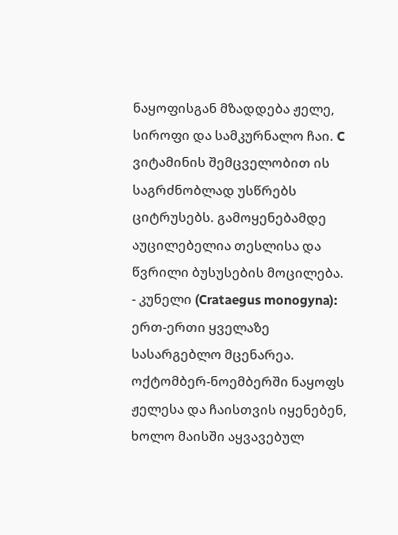ნაყოფისგან მზადდება ჟელე, სიროფი და სამკურნალო ჩაი. C ვიტამინის შემცველობით ის საგრძნობლად უსწრებს ციტრუსებს. გამოყენებამდე აუცილებელია თესლისა და წვრილი ბუსუსების მოცილება.
- კუნელი (Crataegus monogyna): ერთ-ერთი ყველაზე სასარგებლო მცენარეა. ოქტომბერ-ნოემბერში ნაყოფს ჟელესა და ჩაისთვის იყენებენ, ხოლო მაისში აყვავებულ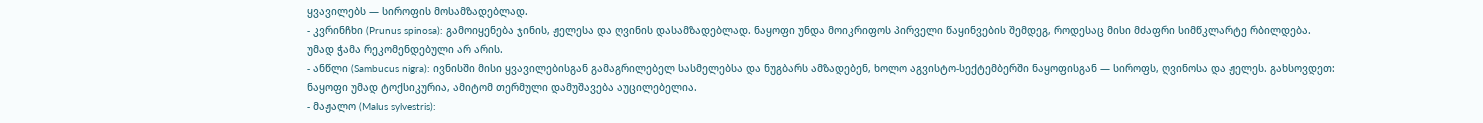ყვავილებს — სიროფის მოსამზადებლად.
- კვრინჩხი (Prunus spinosa): გამოიყენება ჯინის, ჟელესა და ღვინის დასამზადებლად. ნაყოფი უნდა მოიკრიფოს პირველი წაყინვების შემდეგ, როდესაც მისი მძაფრი სიმწკლარტე რბილდება. უმად ჭამა რეკომენდებული არ არის.
- ანწლი (Sambucus nigra): ივნისში მისი ყვავილებისგან გამაგრილებელ სასმელებსა და ნუგბარს ამზადებენ, ხოლო აგვისტო-სექტემბერში ნაყოფისგან — სიროფს, ღვინოსა და ჟელეს. გახსოვდეთ: ნაყოფი უმად ტოქსიკურია, ამიტომ თერმული დამუშავება აუცილებელია.
- მაჟალო (Malus sylvestris):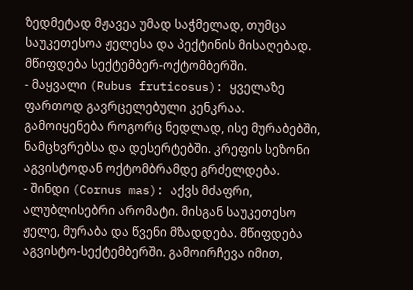ზედმეტად მჟავეა უმად საჭმელად, თუმცა საუკეთესოა ჟელესა და პექტინის მისაღებად. მწიფდება სექტემბერ-ოქტომბერში.
- მაყვალი (Rubus fruticosus): ყველაზე ფართოდ გავრცელებული კენკრაა. გამოიყენება როგორც ნედლად, ისე მურაბებში, ნამცხვრებსა და დესერტებში. კრეფის სეზონი აგვისტოდან ოქტომბრამდე გრძელდება.
- შინდი (Cornus mas): აქვს მძაფრი, ალუბლისებრი არომატი. მისგან საუკეთესო ჟელე, მურაბა და წვენი მზადდება. მწიფდება აგვისტო-სექტემბერში. გამოირჩევა იმით,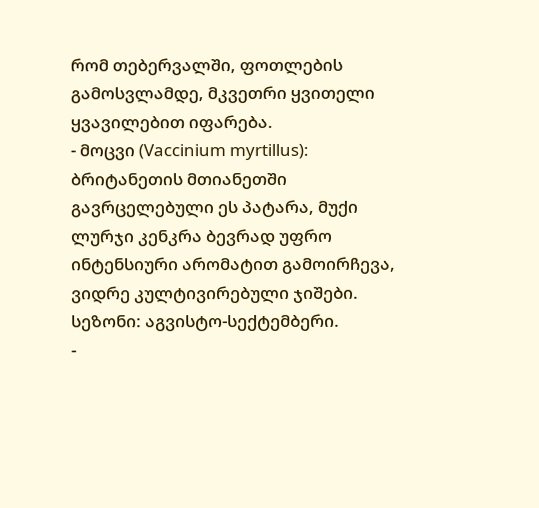რომ თებერვალში, ფოთლების გამოსვლამდე, მკვეთრი ყვითელი ყვავილებით იფარება.
- მოცვი (Vaccinium myrtillus): ბრიტანეთის მთიანეთში გავრცელებული ეს პატარა, მუქი ლურჯი კენკრა ბევრად უფრო ინტენსიური არომატით გამოირჩევა, ვიდრე კულტივირებული ჯიშები. სეზონი: აგვისტო-სექტემბერი.
-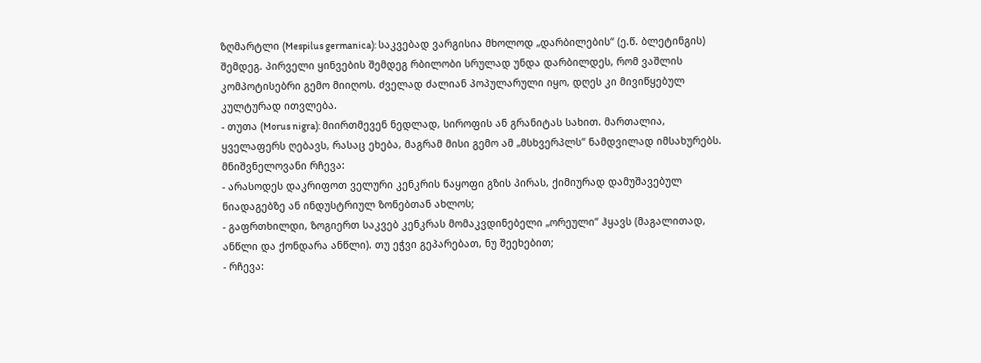ზღმარტლი (Mespilus germanica): საკვებად ვარგისია მხოლოდ „დარბილების“ (ე.წ. ბლეტინგის) შემდეგ. პირველი ყინვების შემდეგ რბილობი სრულად უნდა დარბილდეს, რომ ვაშლის კომპოტისებრი გემო მიიღოს. ძველად ძალიან პოპულარული იყო, დღეს კი მივიწყებულ კულტურად ითვლება.
- თუთა (Morus nigra): მიირთმევენ ნედლად, სიროფის ან გრანიტას სახით. მართალია, ყველაფერს ღებავს, რასაც ეხება, მაგრამ მისი გემო ამ „მსხვერპლს“ ნამდვილად იმსახურებს.
მნიშვნელოვანი რჩევა:
- არასოდეს დაკრიფოთ ველური კენკრის ნაყოფი გზის პირას, ქიმიურად დამუშავებულ ნიადაგებზე ან ინდუსტრიულ ზონებთან ახლოს;
- გაფრთხილდი, ზოგიერთ საკვებ კენკრას მომაკვდინებელი „ორეული“ ჰყავს (მაგალითად, ანწლი და ქონდარა ანწლი). თუ ეჭვი გეპარებათ, ნუ შეეხებით;
- რჩევა: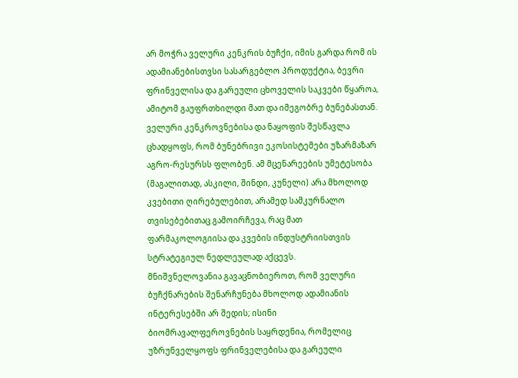არ მოჭრა ველური კენკრის ბუჩქი, იმის გარდა რომ ის ადამიანებისთვსი სასარგებლო პროდუქტია, ბევრი ფრინველისა და გარეული ცხოველის საკვები წყაროა, ამიტომ გაუფრთხილდი მათ და იმეგობრე ბუნებასთან.
ველური კენკროვნებისა და ნაყოფის შესწავლა ცხადყოფს, რომ ბუნებრივი ეკოსისტემები უზარმაზარ აგრო-რესურსს ფლობენ. ამ მცენარეების უმეტესობა (მაგალითად, ასკილი, შინდი, კუნელი) არა მხოლოდ კვებითი ღირებულებით, არამედ სამკურნალო თვისებებითაც გამოირჩევა, რაც მათ ფარმაკოლოგიისა და კვების ინდუსტრიისთვის სტრატეგიულ ნედლეულად აქცევს.
მნიშვნელოვანია გავაცნობიეროთ, რომ ველური ბუჩქნარების შენარჩუნება მხოლოდ ადამიანის ინტერესებში არ შედის; ისინი ბიომრავალფეროვნების საყრდენია, რომელიც უზრუნველყოფს ფრინველებისა და გარეული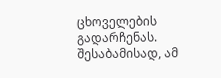ცხოველების გადარჩენას. შესაბამისად, ამ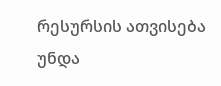რესურსის ათვისება უნდა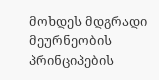მოხდეს მდგრადი მეურნეობის პრინციპების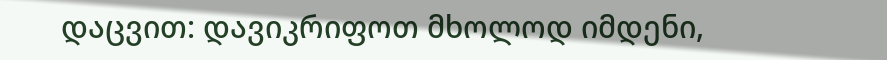დაცვით: დავიკრიფოთ მხოლოდ იმდენი,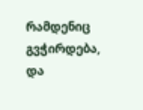რამდენიც გვჭირდება, და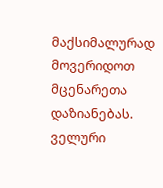მაქსიმალურად მოვერიდოთ მცენარეთა დაზიანებას. ველური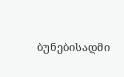ბუნებისადმი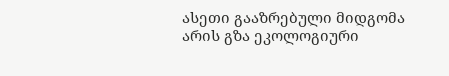ასეთი გააზრებული მიდგომა არის გზა ეკოლოგიური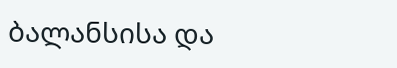ბალანსისა და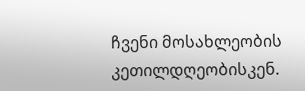ჩვენი მოსახლეობის კეთილდღეობისკენ.